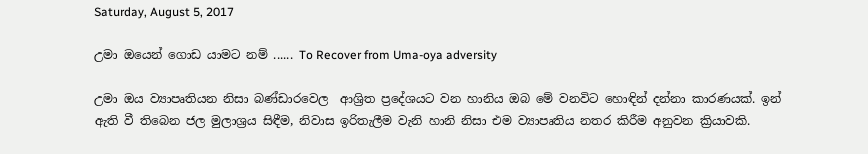Saturday, August 5, 2017

උමා ඔයෙන් ගොඩ යාමට නම් ...... To Recover from Uma-oya adversity

උමා ඔය ව්‍යාපෘතියන නිසා බණ්ඩාරවෙල  ආශ්‍රිත ප්‍රදේශයට වන හානිය ඔබ මේ වනවිට හොඳින් දන්නා කාරණයක්. ඉන් ඇති වී තිබෙන ජල මුලාශ්‍රය සිඳීම, නිවාස ඉරිතැලීම වැනි හානි නිසා එම ව්‍යාපෘතිය නතර කිරීම අනුවන ක්‍රියාවකි.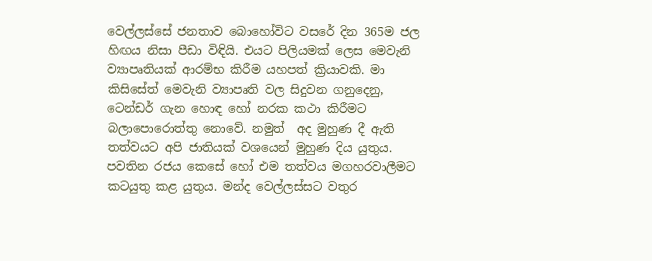වෙල්ලස්සේ ජනතාව බොහෝවිට වසරේ දින 365ම ජල හිඟය නිසා පීඩා විඳියි. එයට පිලියමක් ලෙස මෙවැනි ව්‍යාපෘතියක් ආරම්භ කිරීම යහපත් ක්‍රියාවකි. මා කිසිසේත් මෙවැනි ව්‍යාපෘති වල සිදුවන ගනුදෙනු, ටෙන්ඩර් ගැන හොඳ හෝ නරක කථා කිරීමට බලාපොරොත්තු නොවේ. නමුත්  අද මුහුණ දී ඇති තත්වයට අපි ජාතියක් වශයෙන් මුහුණ දිය යුතුය. පවතින රජය කෙසේ හෝ එම තත්වය මගහරවාලීමට කටයුතු කළ යුතුය. මන්ද වෙල්ලස්සට වතුර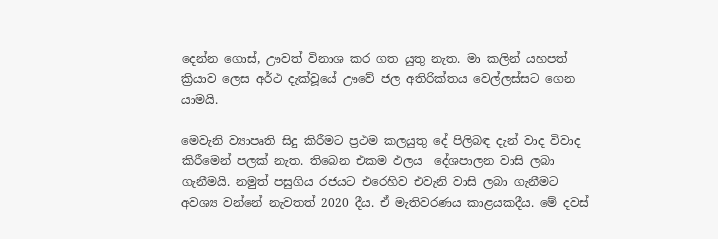දෙන්න ගොස්, ඌවත් විනාශ කර ගත යුතු නැත. මා කලින් යහපත් ක්‍රියාව ලෙස අර්ථ දැක්වූයේ ඌවේ ජල අතිරික්තය වෙල්ලස්සට ගෙන යාමයි.

මෙවැනි ව්‍යාපෘති සිදු කිරීමට ප්‍රථම කලයුතු දේ පිලිබඳ දැන් වාද විවාද කිරීමෙන් පලක් නැත. තිබෙන එකම ඵලය  දේශපාලන වාසි ලබා ගැනීමයි. නමුත් පසුගිය රජයට එරෙහිව එවැනි වාසි ලබා ගැනීමට අවශ්‍ය වන්නේ නැවතත් 2020 දීය. ඒ මැතිවරණය කාළයකදීය. මේ දවස්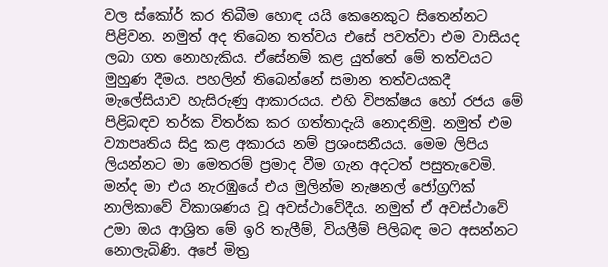වල ස්කෝර් කර තිබීම හොඳ යයි කෙනෙකුට සිතෙන්නට පිළිවන. නමුත් අද තිබෙන තත්වය එසේ පවත්වා එම වාසියද ලබා ගත නොහැකිය. ඒසේනම් කළ යුත්තේ මේ තත්වයට මුහුණ දීමය. පහලින් තිබෙන්නේ සමාන තත්වයකදී මැලේසියාව හැසිරුණු ආකාරයය. එහි විපක්ෂය හෝ රජය මේ පිළිබඳව තර්ක විතර්ක කර ගත්තාදැයි නොදනිමු. නමුත් එම ව්‍යාපෘතිය සිදු කළ අකාරය නම් ප්‍රශංසනීයය. මෙම ලිපිය ලියන්නට මා මෙතරම් ප්‍රමාද වීම ගැන අදටත් පසුතැවෙමි. මන්ද මා එය නැරඹුයේ එය මුලින්ම නැෂනල් ජෝග්‍රෆික් නාලිකාවේ විකාශණය වූ අවස්ථාවේදීය. නමුත් ඒ අවස්ථාවේ උමා ඔය ආශ්‍රිත මේ ඉරි තැලීම්, වියලීම් පිලිබඳ මට අසන්නට නොලැබිණි. අපේ මිත්‍ර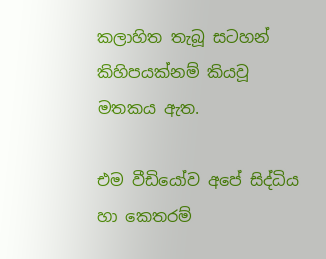කලාහිත තැබූ සටහන් කිහිපයක්නම් කියවූ මතකය ඇත.

එම වීඩියෝව අපේ සිද්ධිය හා කෙතරම්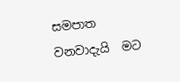සමපාත වනවාදැයි  මට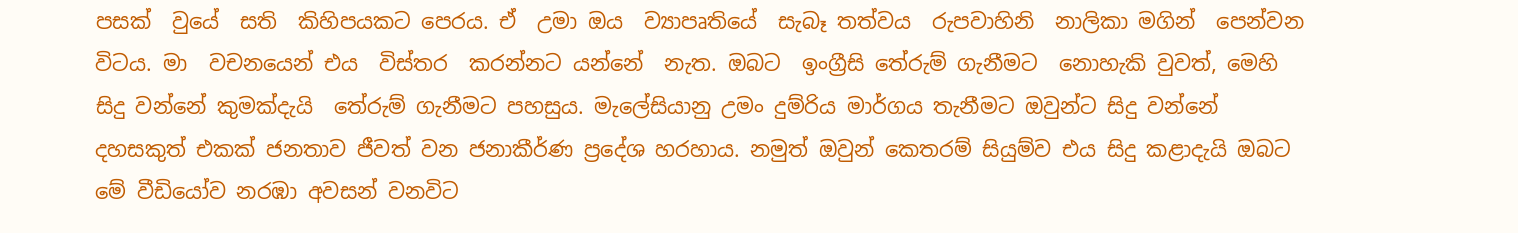පසක්  වුයේ  සති  කිහිපයකට පෙරය. ඒ  උමා ඔය  ව්‍යාපෘතියේ  සැබෑ තත්වය  රුපවාහිනි  නාලිකා මගින්  පෙන්වන  විටය. මා  වචනයෙන් එය  විස්තර  කරන්නට යන්නේ  නැත. ඔබට  ඉංග්‍රීසි තේරුම් ගැනීමට  නොහැකි වුවත්, මෙහි සිදු වන්නේ කුමක්දැයි  තේරුම් ගැනීමට පහසුය. මැලේසියානු උමං දුම්රිය මාර්ගය තැනීමට ඔවුන්ට සිදු වන්නේ දහසකුත් එකක් ජනතාව ජීවත් වන ජනාකීර්ණ ප්‍රදේශ හරහාය. නමුත් ඔවුන් කෙතරම් සියුම්ව එය සිදු කළාදැයි ඔබට මේ වීඩියෝව නරඹා අවසන් වනවිට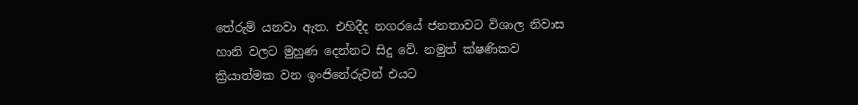තේරුම් යනවා ඇත. එහිදීද නගරයේ ජනතාවට විශාල නිවාස හානි වලට මුහුණ දෙන්නට සිදු වේ. නමුත් ක්ෂණිකව ක්‍රියාත්මක වන ඉංජිනේරුවන් එයට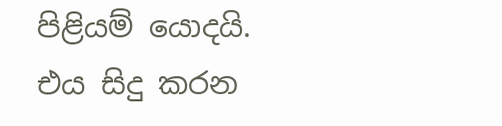පිළියම් යොදයි. එය සිදු කරන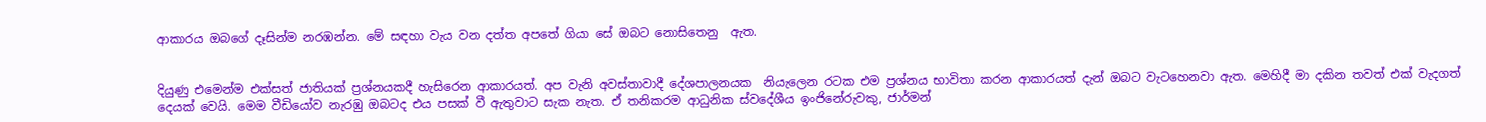ආකාරය ඔබගේ දෑසින්ම නරඹන්න. මේ සඳහා වැය වන දත්ත අපතේ ගියා සේ ඔබට නොසිතෙනු  ඇත.


දියුණු එමෙන්ම එක්සත් ජාතියක් ප්‍රශ්නයකදී හැසිරෙන ආකාරයත්. අප වැනි අවස්තාවාදී දේශපාලනයක  නියැලෙන රටක එම ප්‍රශ්නය භාවිතා කරන ආකාරයත් දැන් ඔබට වැටහෙනවා ඇත. මෙහිදී මා දකින තවත් එක් වැදගත් දෙයක් වෙයි. මෙම වීඩියෝව නැරඹු ඔබටද එය පසක් වී ඇතුවාට සැක නැත. ඒ තනිකරම ආධුනික ස්වදේශීය ඉංජිනේරුවකු, ජාර්මන්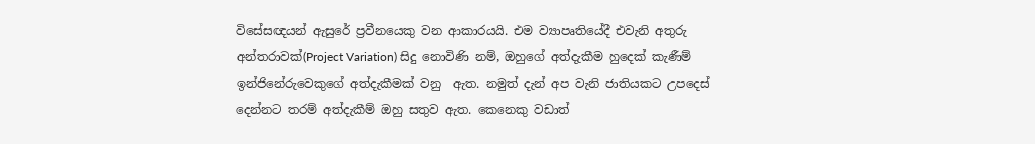විසේසඥයන් ඇසුරේ ප්‍රවීනයෙකු වන ආකාරයයි. එම ව්‍යාපෘතියේදී එවැනි අතුරු අන්තරාවක්(Project Variation) සිදු නොවිණි නම්, ඔහුගේ අත්දැකීම හුදෙක් කැණීම් ඉන්ජිනේරුවෙකුගේ අත්දැකීමක් වනු  ඇත. නමුත් දැන් අප වැනි ජාතියකට උපදෙස් දෙන්නට තරම් අත්දැකීම් ඔහු සතුව ඇත. කෙනෙකු වඩාත්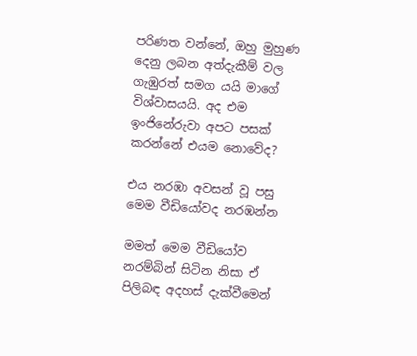පරිණත වන්නේ, ඔහු මුහුණ දෙනු ලබන අත්දැකීම් වල ගැඹුරත් සමග යයි මාගේ විශ්වාසයයි. අද එම ඉංජිනේරුවා අපට පසක් කරන්නේ එයම නොවේද?

එය නරඹා අවසන් වූ පසු මෙම වීඩියෝවද නරඹන්න

මමත් මෙම වීඩියෝව නරම්බින් සිටින නිසා ඒ පිලිබඳ අදහස් දැක්වීමෙන්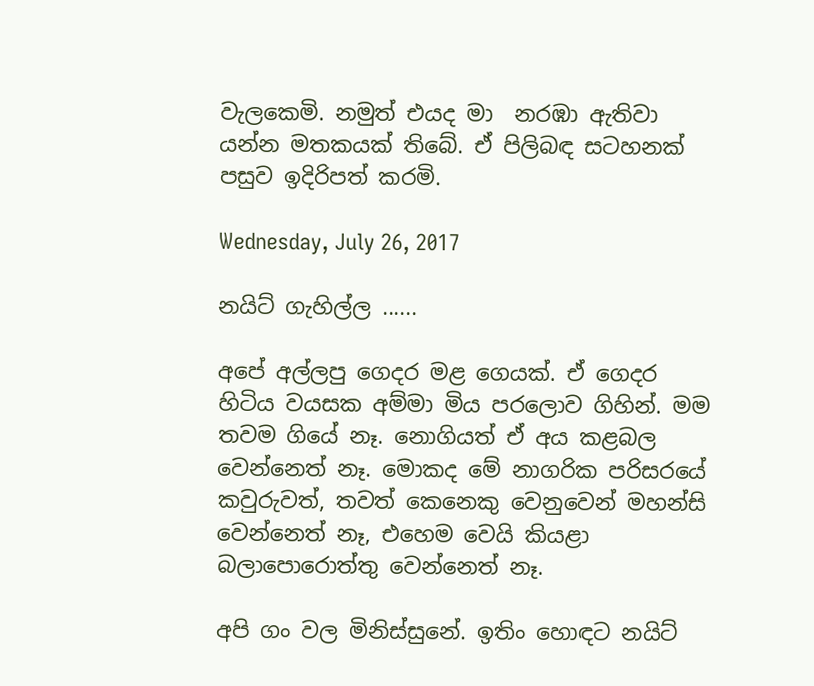වැලකෙමි. නමුත් එයද මා  නරඹා ඇතිවා යන්න මතකයක් තිබේ. ඒ පිලිබඳ සටහනක් පසුව ඉදිරිපත් කරමි.

Wednesday, July 26, 2017

නයිට් ගැහිල්ල ......

අපේ අල්ලපු ගෙදර මළ ගෙයක්. ඒ ගෙදර හිටිය වයසක අම්මා මිය පරලොව ගිහින්. මම තවම ගියේ නෑ. නොගියත් ඒ අය කළබල වෙන්නෙත් නෑ. මොකද මේ නාගරික පරිසරයේ කවුරුවත්, තවත් කෙනෙකු වෙනුවෙන් මහන්සි වෙන්නෙත් නෑ, එහෙම වෙයි කියළා බලාපොරොත්තු වෙන්නෙත් නෑ.

අපි ගං වල මිනිස්සුනේ. ඉතිං හොඳට නයිට්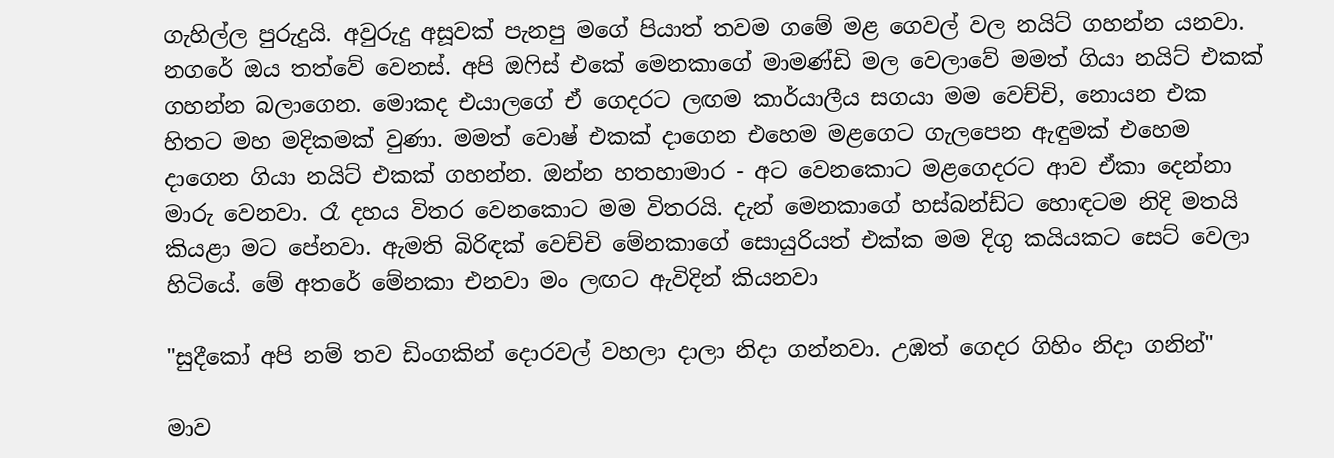ගැහිල්ල පුරුදුයි. අවුරුදු අසූවක් පැනපු මගේ පියාත් තවම ගමේ මළ ගෙවල් වල නයිට් ගහන්න යනවා. නගරේ ඔය තත්වේ වෙනස්. අපි ඔෆිස් එකේ මෙනකාගේ මාමණ්ඩි මල වෙලාවේ මමත් ගියා නයිට් එකක් ගහන්න බලාගෙන. මොකද එයාලගේ ඒ ගෙදරට ලඟම කාර්යාලීය සගයා මම වෙච්චි, නොයන එක හිතට මහ මදිකමක් වුණා. මමත් වොෂ් එකක් දාගෙන එහෙම මළගෙට ගැලපෙන ඇඳුමක් එහෙම දාගෙන ගියා නයිට් එකක් ගහන්න. ඔන්න හතහාමාර - අට වෙනකොට මළගෙදරට ආව ඒකා දෙන්නා මාරු වෙනවා. රෑ දහය විතර වෙනකොට මම විතරයි. දැන් මෙනකාගේ හස්බන්ඩ්ට හොඳටම නිදි මතයි කියළා මට පේනවා. ඇමති බිරිඳක් වෙච්චි මේනකාගේ සොයුරියත් එක්ක මම දිගු කයියකට සෙට් වෙලා හිටියේ. මේ අතරේ මේනකා එනවා මං ලඟට ඇවිදින් කියනවා

"සුදීකෝ අපි නම් තව ඩිංගකින් දොරවල් වහලා දාලා නිදා ගන්නවා. උඹත් ගෙදර ගිහිං නිදා ගනින්"

මාව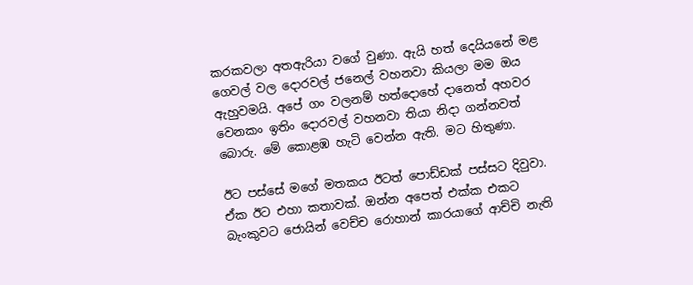කරකවලා අතඇරියා වගේ වුණා. ඇයි හත් දෙයියනේ මළ ගෙවල් වල දොරවල් ජනෙල් වහනවා කියලා මම ඔය ඇහුවමයි. අපේ ගං වලනම් හත්දොහේ දානෙත් අහවර වෙනකං ඉතිං දොරවල් වහනවා තියා නිදා ගන්නවත් බොරු. මේ කොළඹ හැටි වෙන්න ඇති. මට හිතුණා.

ඊට පස්සේ මගේ මතකය ඊටත් පොඩ්ඩක් පස්සට දිවුවා. ඒක ඊට එහා කතාවක්. ඔන්න අපෙත් එක්ක එකට බැංකුවට ජොයින් වෙච්ච රොහාන් කාරයාගේ ආච්චි නැති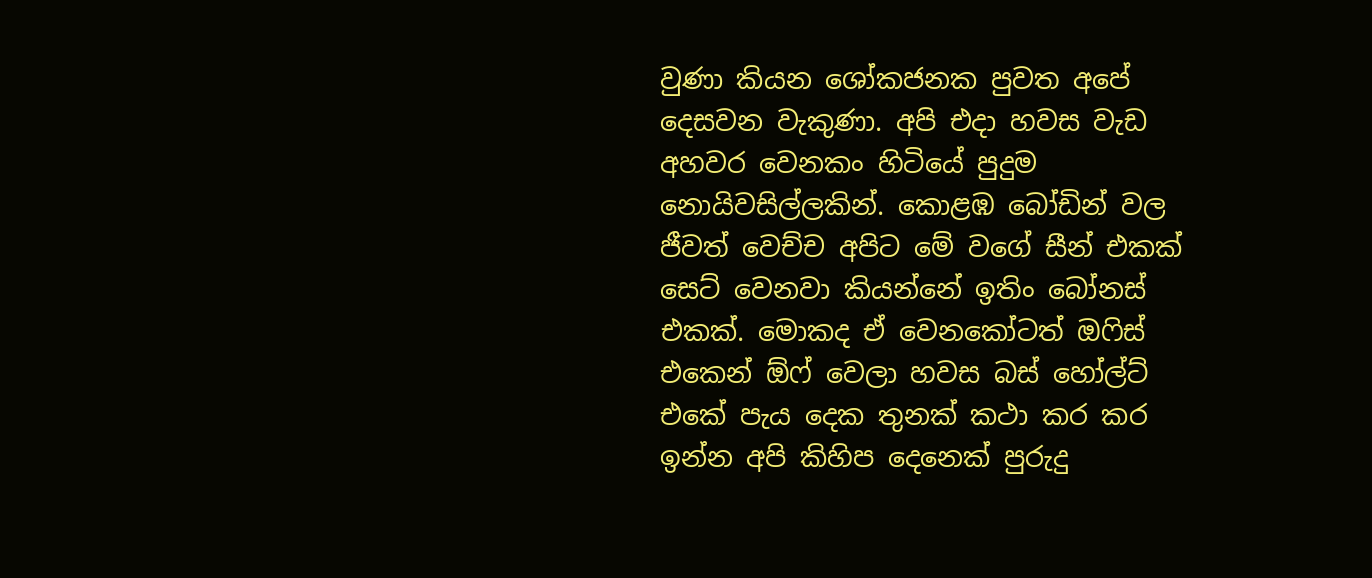වුණා කියන ශෝකජනක පුවත අපේ දෙසවන වැකුණා. අපි එදා හවස වැඩ අහවර වෙනකං හිටියේ පුදුම නොයිවසිල්ලකින්. කොළඹ බෝඩින් වල ජීවත් වෙච්ච අපිට මේ වගේ සීන් එකක් සෙට් වෙනවා කියන්නේ ඉතිං බෝනස් එකක්. මොකද ඒ වෙනකෝටත් ඔෆිස් එකෙන් ඕෆ් වෙලා හවස බස් හෝල්ට් එකේ පැය දෙක තුනක් කථා කර කර ඉන්න අපි කිහිප දෙනෙක් පුරුදු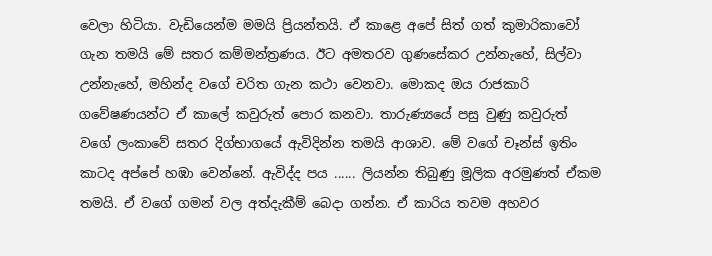වෙලා හිටියා. වැඩියෙන්ම මමයි ප්‍රියන්තයි. ඒ කාළෙ අපේ සිත් ගත් කුමාරිකාවෝ ගැන තමයි මේ සතර කම්මන්ත්‍රණය. ඊට අමතරව ගුණසේකර උන්නැහේ, සිල්වා උන්නැහේ, මහින්ද වගේ චරිත ගැන කථා වෙනවා. මොකද ඔය රාජකාරි ගවේෂණයන්ට ඒ කාලේ කවුරුත් පොර කනවා. තාරුණ්‍යයේ පසු වුණු කවුරුත් වගේ ලංකාවේ සතර දිග්භාගයේ ඇවිදින්න තමයි ආශාව. මේ වගේ චෑන්ස් ඉතිං කාටද අප්පේ හඹා වෙන්නේ. ඇවිද්ද පය ...... ලියන්න තිබුණු මූලික අරමුණත් ඒකම තමයි. ඒ වගේ ගමන් වල අත්දැකීම් බෙදා ගන්න. ඒ කාරිය තවම අහවර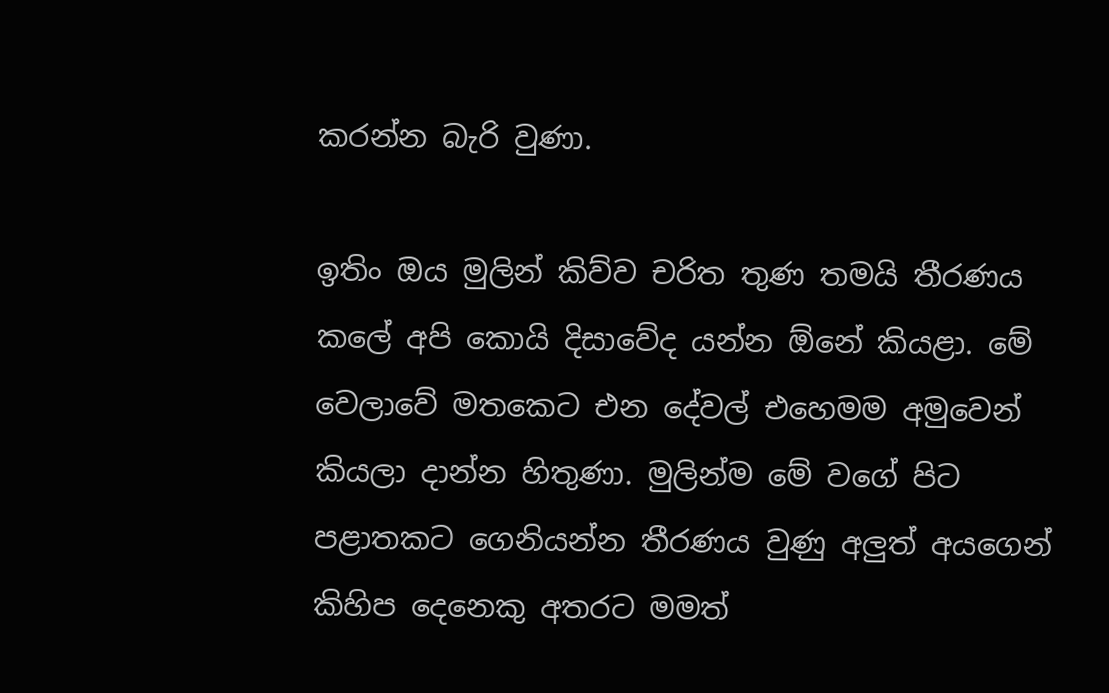කරන්න බැරි වුණා.

ඉතිං ඔය මුලින් කිව්ව චරිත තුණ තමයි තීරණය කලේ අපි කොයි දිසාවේද යන්න ඕනේ කියළා. මේ වෙලාවේ මතකෙට එන දේවල් එහෙමම අමුවෙන් කියලා දාන්න හිතුණා. මුලින්ම මේ වගේ පිට පළාතකට ගෙනියන්න තීරණය වුණු අලුත් අයගෙන් කිහිප දෙනෙකු අතරට මමත්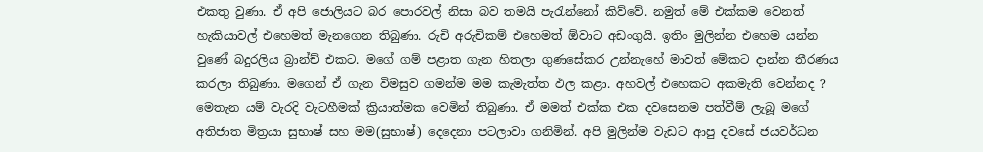එකතු වුණා. ඒ අපි ජොලියට බර පොරවල් නිසා බව තමයි පැරැන්නෝ කිව්වේ. නමුත් මේ එක්කම වෙනත් හැකියාවල් එහෙමත් මැනගෙන තිබුණා. රුචි අරුචිකම් එහෙමත් ඕවාට අඩංගුයි. ඉතිං මුලින්න එහෙම යන්න වුණේ බදුරලිය බ්‍රාන්ච් එකට. මගේ ගම් පළාත ගැන හිතලා ගුණසේකර උන්නැහේ මාවත් මේකට දාන්න තීරණය කරලා තිබුණා. මගෙන් ඒ ගැන විමසුව ගමන්ම මම කැමැත්ත ඵල කළා. අහවල් එහෙකට අකමැති වෙන්නද ? මෙතැන යම් වැරදි වැටහීමක් ක්‍රියාත්මක වෙමින් තිබුණා. ඒ මමත් එක්ක එක දවසෙනම පත්වීම් ලැබූ මගේ අතිජාත මිත්‍රයා සුභාෂ් සහ මම(සුභාෂ්) දෙදෙනා පටලාවා ගනිමින්. අපි මුලින්ම වැඩට ආපු දවසේ ජයවර්ධන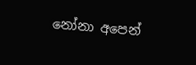නෝනා අපෙන්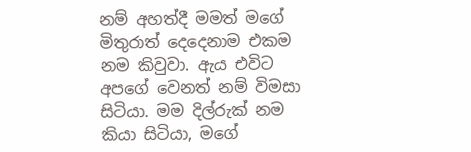නම් අහත්දී මමත් මගේ මිතුරාත් දෙදෙනාම එකම නම කිවුවා. ඇය එවිට අපගේ වෙනත් නම් විමසා සිටියා. මම දිල්රුක් නම කියා සිටියා, මගේ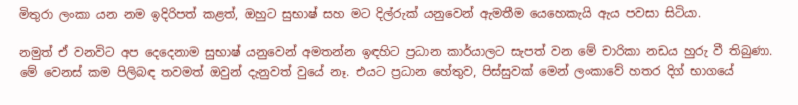මිතුරා ලංකා යන නම ඉදිරිපත් කළත්, ඔහුට සුභාෂ් සහ මට දිල්රුක් යනුවෙන් ඇමතීම යෙහෙකැයි ඇය පවසා සිටියා.

නමුත් ඒ වනවිට අප දෙදෙනාම සුභාෂ් යනුවෙන් අමතන්න ඉඳහිට ප්‍රධාන කාර්යාලට සැපත් වන මේ චාරිකා නඩය හුරු වී තිබුණා. මේ වෙනස් කම පිලිබඳ තවමත් ඔවුන් දැනුවත් වුයේ නෑ. එයට ප්‍රධාන හේතුව, පිස්සුවක් මෙන් ලංකාවේ හතර දිග් භාගයේ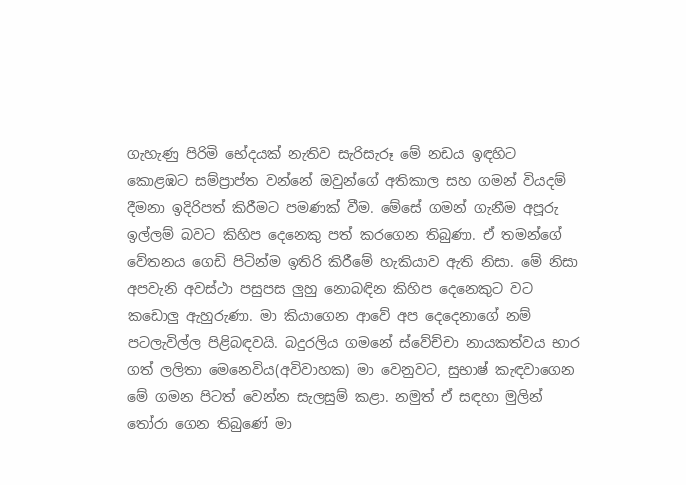ගැහැණු පිරිමි භේදයක් නැතිව සැරිසැරූ මේ නඩය ඉඳහිට කොළඹට සම්ප්‍රාප්ත වන්නේ ඔවුන්ගේ අතිකාල සහ ගමන් වියදම් දීමනා ඉදිරිපත් කිරීමට පමණක් වීම. මේසේ ගමන් ගැනීම අපූරු ඉල්ලම් බවට කිහිප දෙනෙකු පත් කරගෙන තිබුණා. ඒ තමන්ගේ වේතනය ගෙඩි පිටින්ම ඉතිරි කිරීමේ හැකියාව ඇති නිසා. මේ නිසා අපවැනි අවස්ථා පසුපස ලුහු නොබඳින කිහිප දෙනෙකුට වට කඩොලු ඇහුරුණා. මා කියාගෙන ආවේ අප දෙදෙනාගේ නම් පටලැවිල්ල පිළිබඳවයි. බදුරලිය ගමනේ ස්වේච්චා නායකත්වය භාර ගත් ලලිතා මෙනෙවිය(අවිවාහක) මා වෙනුවට, සුභාෂ් කැඳවාගෙන මේ ගමන පිටත් වෙන්න සැලසුම් කළා. නමුත් ඒ සඳහා මුලින් තෝරා ගෙන තිබුණේ මා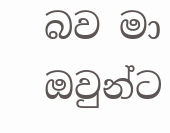බව මා ඔවුන්ට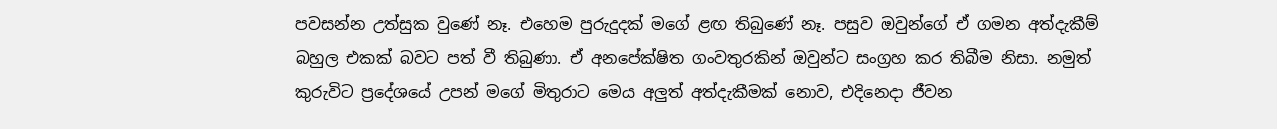පවසන්න උත්සුක වුණේ නෑ. එහෙම පුරුදුදක් මගේ ළඟ තිබුණේ නෑ. පසුව ඔවුන්ගේ ඒ ගමන අත්දැකීම් බහුල එකක් බවට පත් වී තිබුණා. ඒ අනපේක්ෂිත ගංවතුරකින් ඔවුන්ට සංග්‍රහ කර තිබීම නිසා. නමුත් කුරුවිට ප්‍රදේශයේ උපන් මගේ මිතුරාට මෙය අලුත් අත්දැකීමක් නොව, එදිනෙදා ජීවන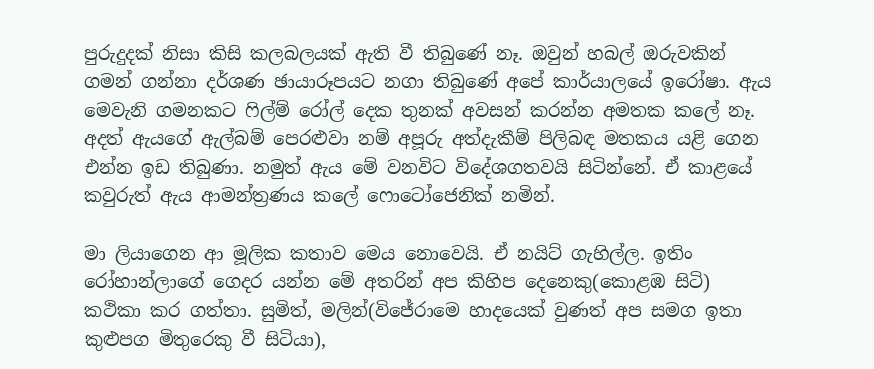පුරුදුදක් නිසා කිසි කලබලයක් ඇති වී තිබුණේ නෑ. ඔවුන් හබල් ඔරුවකින් ගමන් ගන්නා දර්ශණ ඡායාරූපයට නගා තිබුණේ අපේ කාර්යාලයේ ඉරෝෂා. ඇය මෙවැනි ගමනකට ෆිල්ම් රෝල් දෙක තුනක් අවසන් කරන්න අමතක කලේ නෑ. අදත් ඇයගේ ඇල්බම් පෙරළුවා නම් අපූරු අත්දැකීම් පිලිබඳ මතකය යළි ගෙන එන්න ඉඩ තිබුණා. නමුත් ඇය මේ වනවිට විදේශගතවයි සිටින්නේ. ඒ කාළයේ කවුරුත් ඇය ආමන්ත්‍රණය කලේ ෆොටෝජෙනික් නමින්.

මා ලියාගෙන ආ මූලික කතාව මෙය නොවෙයි. ඒ නයිට් ගැහිල්ල. ඉතිං රෝහාන්ලාගේ ගෙදර යන්න මේ අතරින් අප කිහිප දෙනෙකු(කොළඹ සිටි) කථිකා කර ගත්තා. සුමිත්, මලින්(විජේරාමෙ හාදයෙක් වුණත් අප සමග ඉතා කුළුපග මිතුරෙකු වී සිටියා),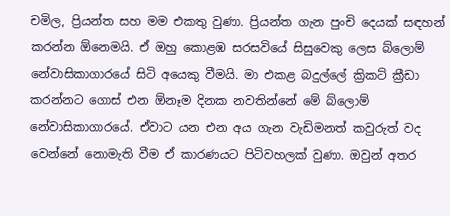චමිල, ප්‍රියන්ත සහ මම එකතු වුණා. ප්‍රියන්ත ගැන පුංචි දෙයක් සඳහන් කරන්න ඕනෙමයි. ඒ ඔහු කොළඹ සරසවියේ සිසුවෙකු ලෙස බ්ලොම් නේවාසිකාගාරයේ සිටි අයෙකු වීමයි. මා එකළ බදුල්ලේ ක්‍රිකට් ක්‍රීඩා කරන්නට ගොස් එන ඕනෑම දිනක නවතින්නේ මේ බ්ලොම් නේවාසිකාගාරයේ. ඒවාට යන එන අය ගැන වැඩිමනත් කවුරුත් වද වෙන්නේ නොමැති වීම ඒ කාරණයට පිටිවහලක් වුණා. ඔවුන් අතර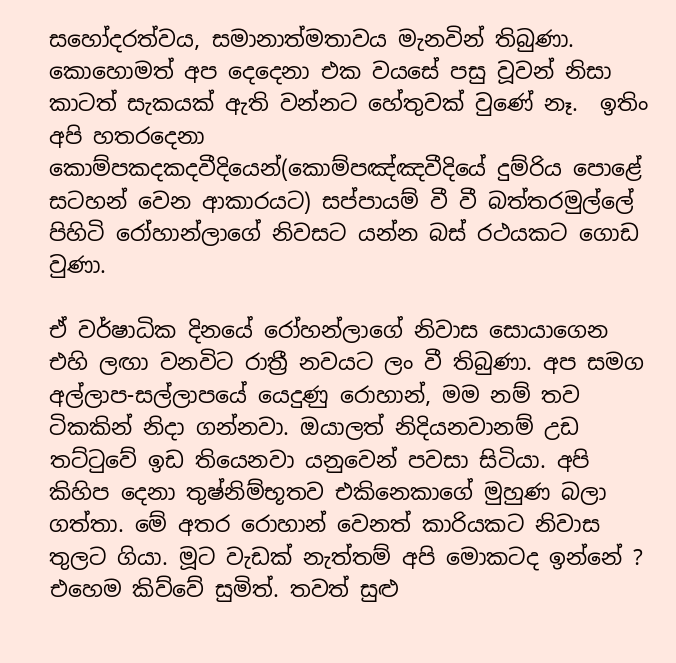සහෝදරත්වය, සමානාත්මතාවය මැනවින් තිබුණා. කොහොමත් අප දෙදෙනා එක වයසේ පසු වූවන් නිසා කාටත් සැකයක් ඇති වන්නට හේතුවක් වුණේ නෑ.  ඉතිං අපි හතරදෙනා කොම්පකදකදවීදියෙන්(කොම්පඤ්ඤවීදියේ දුම්රිය පොළේ සටහන් වෙන ආකාරයට) සප්පායම් වී වී බත්තරමුල්ලේ පිහිටි රෝහාන්ලාගේ නිවසට යන්න බස් රථයකට ගොඩ වුණා.

ඒ වර්ෂාධික දිනයේ රෝහන්ලාගේ නිවාස සොයාගෙන එහි ලඟා වනවිට රාත්‍රී නවයට ලං වී තිබුණා. අප සමග අල්ලාප-සල්ලාපයේ යෙදුණු රොහාන්, මම නම් තව ටිකකින් නිදා ගන්නවා. ඔයාලත් නිදියනවානම් උඩ තට්ටුවේ ඉඩ තියෙනවා යනුවෙන් පවසා සිටියා. අපි කිහිප දෙනා තුෂ්නිම්භූතව එකිනෙකාගේ මුහුණ බලා ගත්තා. මේ අතර රොහාන් වෙනත් කාරියකට නිවාස තුලට ගියා. මූට වැඩක් නැත්තම් අපි මොකටද ඉන්නේ ? එහෙම කිව්වේ සුමිත්. තවත් සුළු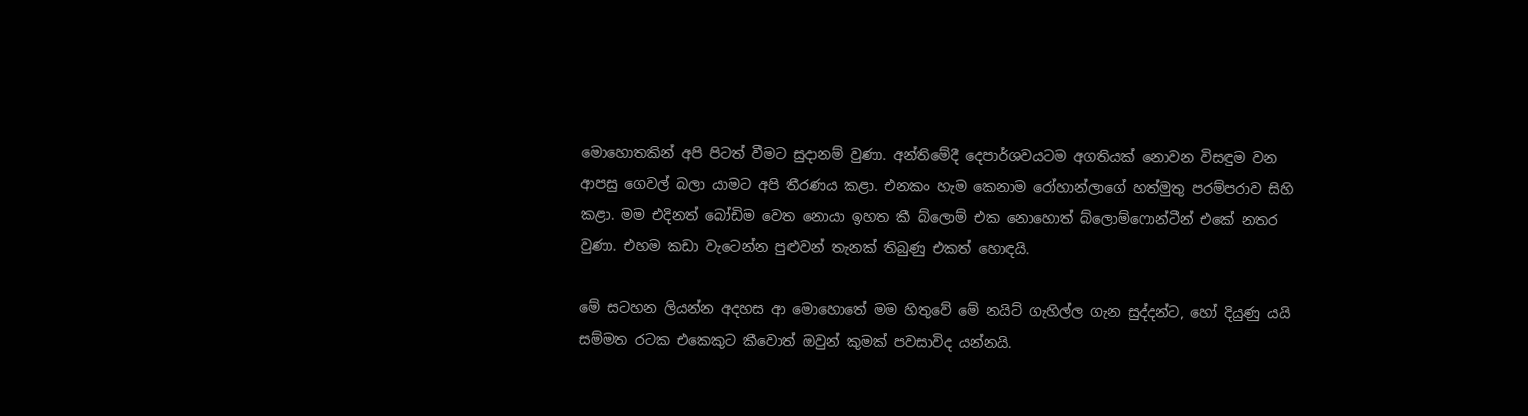මොහොතකින් අපි පිටත් වීමට සුදානම් වුණා. අන්තිමේදී දෙපාර්ශවයටම අගතියක් නොවන විසඳුම වන ආපසු ගෙවල් බලා යාමට අපි තීරණය කළා. එනකං හැම කෙනාම රෝහාන්ලාගේ හත්මුතු පරම්පරාව සිහි කළා. මම එදිනත් බෝඩිම වෙත නොයා ඉහත කී බ්ලොම් එක නොහොත් බ්ලොම්ෆොන්ටීන් එකේ නතර වුණා. එහම කඩා වැටෙන්න පුළුවන් තැනක් තිබුණු එකත් හොඳයි.

මේ සටහන ලියන්න අදහස ආ මොහොතේ මම හිතුවේ මේ නයිට් ගැහිල්ල ගැන සුද්දන්ට, හෝ දියුණු යයි සම්මත රටක එකෙකුට කීවොත් ඔවුන් කුමක් පවසාවිද යන්නයි.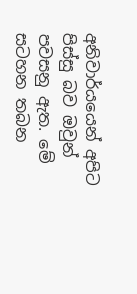අනිවාර්යයෙන් අපිට පිස්සු බව ඔවුන් පවසනු ඇත. මේ සටහන තබන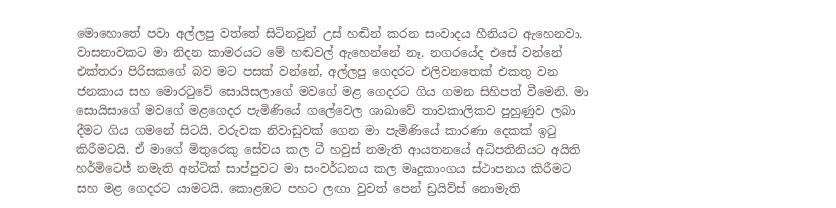මොහොතේ පවා අල්ලපු වත්තේ සිටිනවුන් උස් හඬින් කරන සංවාදය හීනියට ඇහෙනවා. වාසනාවකට මා නිදන කාමරයට මේ හඬවල් ඇහෙන්නේ නෑ. නගරයේද එසේ වන්නේ එක්තරා පිරිසකගේ බව මට පසක් වන්නේ, අල්ලපු ගෙදරට එලිවනතෙක් එකතු වන ජනකාය සහ මොරටුවේ සොයිසලාගේ මවගේ මළ ගෙදරට ගිය ගමන සිහිපත් වීමෙනි. මා සොයිසාගේ මවගේ මළගෙදර පැමිණියේ ගලේවෙල ශාඛාවේ තාවකාලිකව පුහුණුව ලබා දීමට ගිය ගමනේ සිටයි. වරුවක නිවාඩුවක් ගෙන මා පැමිණියේ කාරණා දෙකක් ඉටු කිරීමටයි. ඒ මාගේ මිතුරෙකු සේවය කල ටී හවුස් නමැති ආයතනයේ අධිපතිනියට අයිති හර්මිටෙජ් නමැති අන්ටික් සාප්පුවට මා සංවර්ධනය කල මෘදුකාංගය ස්ථාපනය කිරීමට සහ මළ ගෙදරට යාමටයි. කොළඹට පහට ලඟා වුවත් පෙන් ඩ්‍රයිව්ස් නොමැති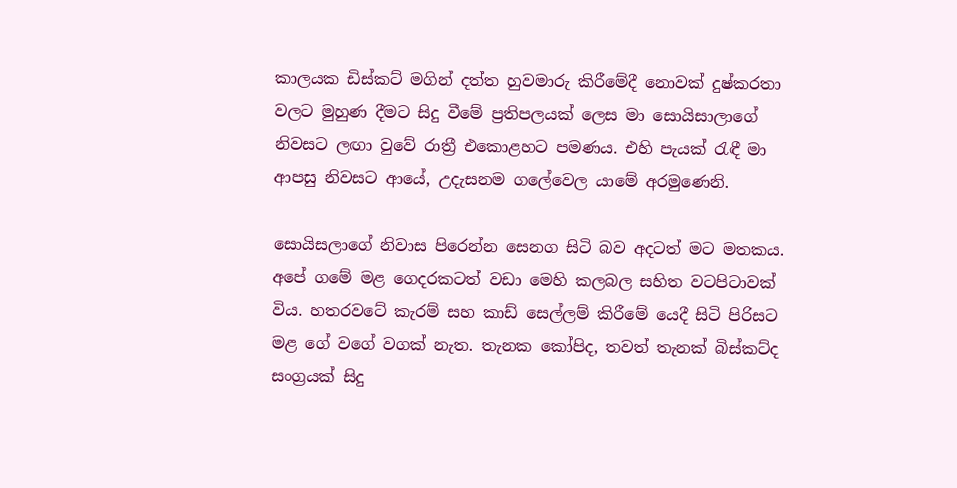කාලයක ඩිස්කට් මගින් දත්ත හුවමාරු කිරීමේදී නොවක් දුෂ්කරතා වලට මුහුණ දීමට සිදු වීමේ ප්‍රතිපලයක් ලෙස මා සොයිසාලාගේ නිවසට ලඟා වුවේ රාත්‍රී එකොළහට පමණය. එහි පැයක් රැඳී මා ආපසු නිවසට ආයේ, උදැසනම ගලේවෙල යාමේ අරමුණෙනි.

සොයිසලාගේ නිවාස පිරෙන්න සෙනග සිටි බව අදටත් මට මතකය. අපේ ගමේ මළ ගෙදරකටත් වඩා මෙහි කලබල සහිත වටපිටාවක් විය. හතරවටේ කැරම් සහ කාඩ් සෙල්ලම් කිරීමේ යෙදී සිටි පිරිසට මළ ගේ වගේ වගක් නැත. තැනක කෝපිද, තවත් තැනක් බිස්කට්ද සංග්‍රයක් සිදු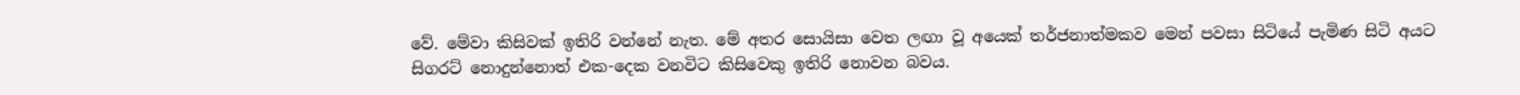වේ. මේවා කිසිවක් ඉතිරි වන්නේ නැත. මේ අතර සොයිසා වෙත ලඟා වූ අයෙක් තර්ජනාත්මකව මෙන් පවසා සිටියේ පැමිණ සිටි අයට සිගරට් නොදුන්නොත් එක-දෙක වනවිට කිසිවෙකු ඉතිරි නොවන බවය.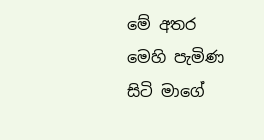මේ අතර මෙහි පැමිණ සිටි මාගේ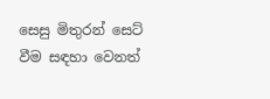සෙසු මිතුරන් සෙට් වීම සඳහා වෙනත්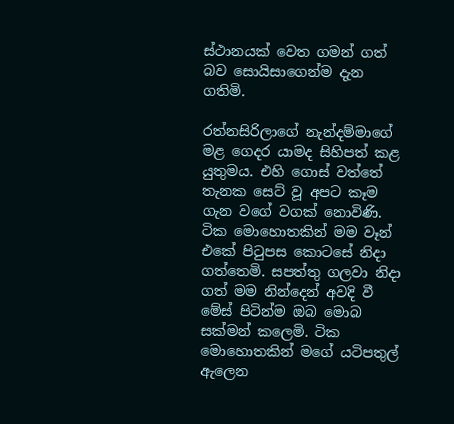ස්ථානයක් වෙත ගමන් ගත් බව සොයිසාගෙන්ම දැන ගතිමි.

රත්නසිරිලාගේ නැන්දම්මාගේ මළ ගෙදර යාමද සිහිපත් කළ යුතුමය. එහි ගොස් වත්තේ තැනක සෙට් වූ අපට කෑම ගැන වගේ වගක් නොවිණි. ටික මොහොතකින් මම වෑන් එකේ පිටුපස කොටසේ නිදා ගත්තෙමි. සපත්තු ගලවා නිදා ගත් මම නින්දෙන් අවදි වී මේස් පිටින්ම ඔබ මොබ සක්මන් කලෙමි. ටික මොහොතකින් මගේ යටිපතුල් ඇලෙන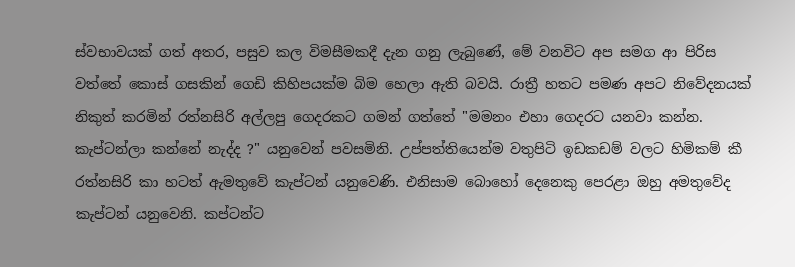ස්වභාවයක් ගත් අතර, පසුව කල විමසීමකදී දැන ගනු ලැබුණේ, මේ වනවිට අප සමග ආ පිරිස වත්තේ කොස් ගසකින් ගෙඩි කිහිපයක්ම බිම හෙලා ඇති බවයි. රාත්‍රී හතට පමණ අපට නිවේදනයක් නිකුත් කරමින් රත්නසිරි අල්ලපු ගෙදරකට ගමන් ගත්තේ "මමනං එහා ගෙදරට යනවා කන්න. කැප්ටන්ලා කන්නේ නැද්ද ?" යනුවෙන් පවසමිනි. උප්පත්තියෙන්ම වතුපිටි ඉඩකඩම් වලට හිමිකම් කී රත්නසිරි කා හටත් ඇමතුවේ කැප්ටන් යනුවෙණි. එනිසාම බොහෝ දෙනෙකු පෙරළා ඔහු අමතුවේද කැප්ටන් යනුවෙනි. කප්ටන්ට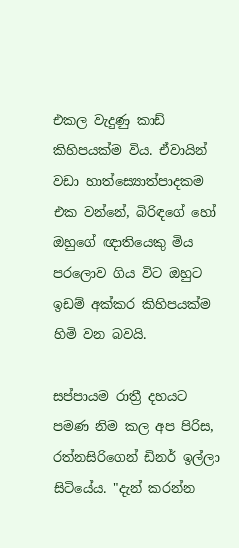එකල වැදුණු කාඩ් කිහිපයක්ම විය. ඒවායින් වඩා හාත්ස්‍යොත්පාදකම එක වන්නේ, බිරිඳගේ හෝ ඔහුගේ ඥාතියෙකු මිය පරලොව ගිය විට ඔහුට ඉඩම් අක්කර කිහිපයක්ම හිමි වන බවයි.

සප්පායම රාත්‍රී දහයට පමණ නිම කල අප පිරිස, රත්නසිරිගෙන් ඩිනර් ඉල්ලා සිටියේය. "දැන් කරන්න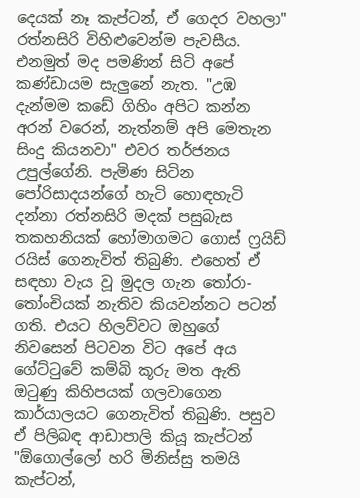දෙයක් නෑ කැප්ටන්, ඒ ගෙදර වහලා" රත්නසිරි විහිළුවෙන්ම පැවසීය. එනමුත් මද පමණින් සිටි අපේ කණ්ඩායම සැලුනේ නැත. "උඹ දැන්මම කඩේ ගිහිං අපිට කන්න අරන් වරෙන්, නැත්නම් අපි මෙතැන සිංදු කියනවා" එවර තර්ජනය උපුල්ගේනි. පැමිණ සිටින පෝරිසාදයන්ගේ හැටි හොඳහැටි දන්නා රත්නසිරි මදක් පසුබැස තකහනියක් හෝමාගමට ගොස් ෆ්‍රයිඩ් රයිස් ගෙනැවිත් තිබුණි. එහෙත් ඒ සඳහා වැය වූ මුදල ගැන තෝරා-තෝංචියක් නැතිව කියවන්නට පටන් ගති. එයට හිලව්වට ඔහුගේ නිවසෙන් පිටවන විට අපේ අය ගේට්ටුවේ කම්බි කූරු මත ඇති ඔටුණු කිහිපයක් ගලවාගෙන කාර්යාලයට ගෙනැවිත් තිබුණි. පසුව ඒ පිලිබඳ ආඩාපාලි කියූ කැප්ටන් "ඕගොල්ලෝ හරි මිනිස්සු තමයි කැප්ටන්,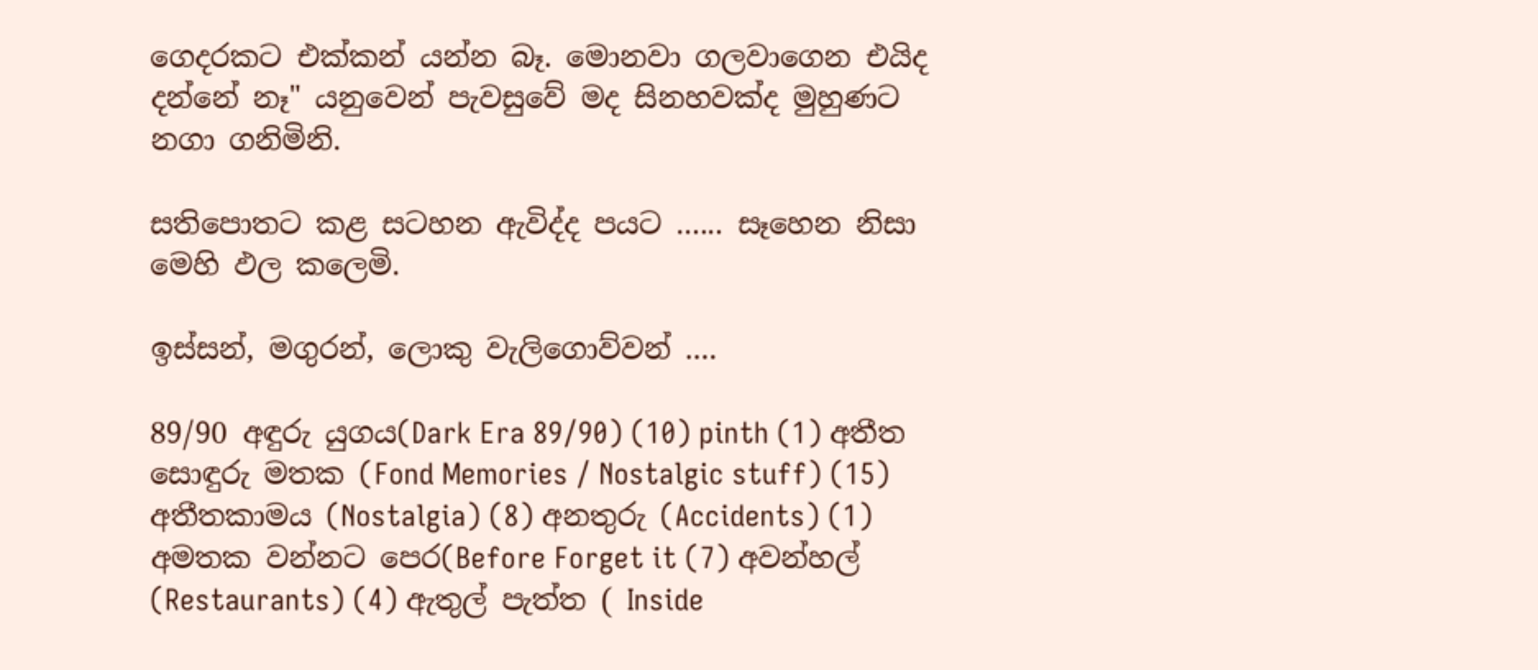ගෙදරකට එක්කන් යන්න බෑ. මොනවා ගලවාගෙන එයිද දන්නේ නෑ" යනුවෙන් පැවසුවේ මද සිනහවක්ද මුහුණට නගා ගනිමිනි.

සතිපොතට කළ සටහන ඇවිද්ද පයට ...... සෑහෙන නිසා මෙහි ඵල කලෙමි.

ඉස්සන්, මගුරන්, ලොකු වැලිගොව්වන් ....

89/90 අඳුරු යුගය(Dark Era 89/90) (10) pinth (1) අතීත සොඳුරු මතක (Fond Memories / Nostalgic stuff) (15) අතීතකාමය (Nostalgia) (8) අනතුරු (Accidents) (1) අමතක වන්නට පෙර(Before Forget it (7) අවන්හල් (Restaurants) (4) ඇතුල් පැත්ත ( Inside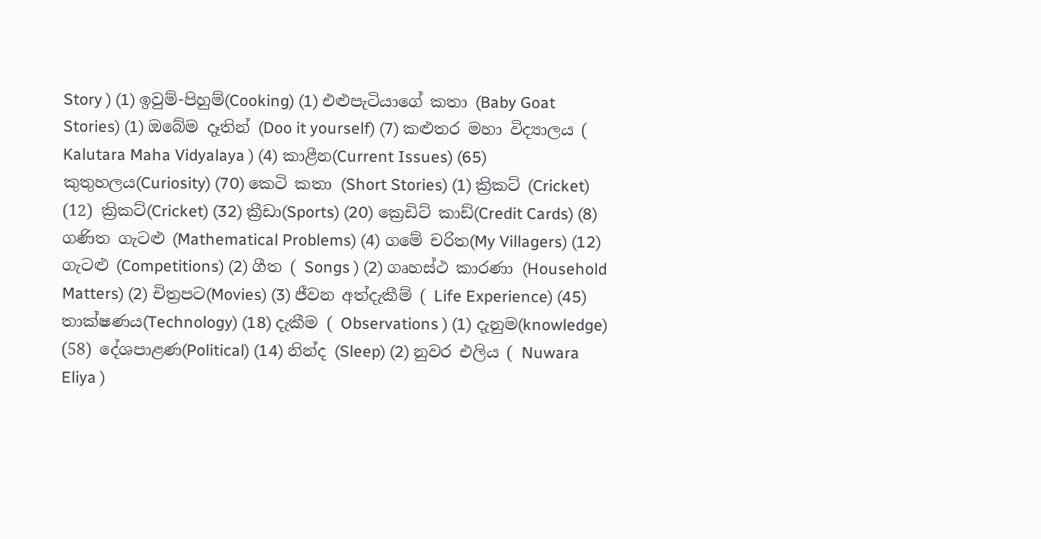Story ) (1) ඉවුම්-පිහුම්(Cooking) (1) එළුපැටියාගේ කතා (Baby Goat Stories) (1) ඔබේම දෑතින් (Doo it yourself) (7) කළුතර මහා විද්‍යාලය ( Kalutara Maha Vidyalaya ) (4) කාළීන(Current Issues) (65) කුතුහලය(Curiosity) (70) කෙටි කතා (Short Stories) (1) ක්‍රිකට් (Cricket) (12) ක්‍රිකට්(Cricket) (32) ක්‍රීඩා(Sports) (20) ක්‍රෙඩිට් කාඩ්(Credit Cards) (8) ගණිත ගැටළු (Mathematical Problems) (4) ගමේ චරිත(My Villagers) (12) ගැටළු (Competitions) (2) ගීත ( Songs ) (2) ගෘහස්ථ කාරණා (Household Matters) (2) චිත්‍රපට(Movies) (3) ජීවන අත්දැකීම් ( Life Experience) (45) තාක්ෂණය(Technology) (18) දැකීම ( Observations ) (1) දැනුම(knowledge) (58) දේශපාළණ(Political) (14) නින්ද (Sleep) (2) නුවර එලිය ( Nuwara Eliya )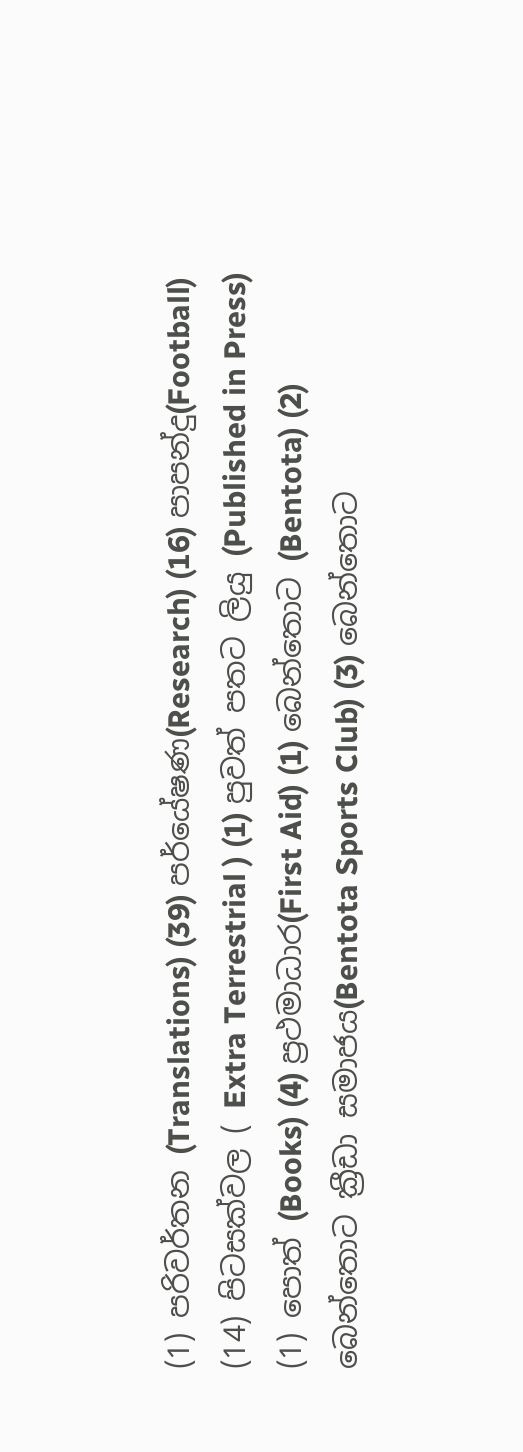(1) පරිවර්තන (Translations) (39) පර්යේෂණ(Research) (16) පාපන්දු(Football) (14) පිටසක්වල ( Extra Terrestrial ) (1) පුවත් පතට ලියු (Published in Press) (1) පොත් (Books) (4) ප්‍රථමාධාර(First Aid) (1) බෙන්තොට (Bentota) (2) බෙන්තොට ක්‍රීඩා සමාජය(Bentota Sports Club) (3) බෙන්තොට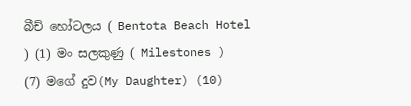බීච් හෝටලය ( Bentota Beach Hotel ) (1) මං සලකුණු ( Milestones ) (7) මගේ දුව(My Daughter) (10)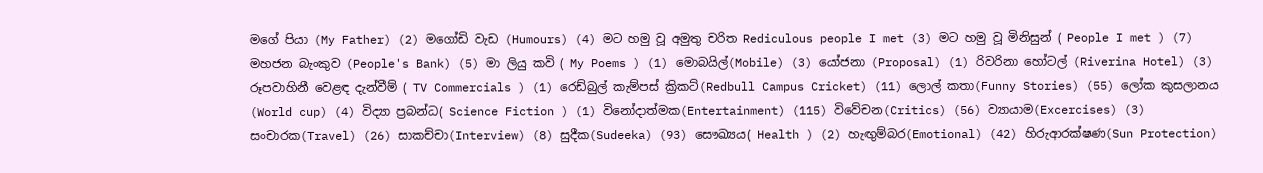මගේ පියා (My Father) (2) මගෝඩි වැඩ (Humours) (4) මට හමු වූ අමුතු චරිත Rediculous people I met (3) මට හමු වූ මිනිසුන් ( People I met ) (7) මහජන බැංකුව (People's Bank) (5) මා ලියු කවි ( My Poems ) (1) මොබයිල්(Mobile) (3) යෝජනා (Proposal) (1) රිවරිනා හෝටල් (Riverina Hotel) (3) රූපවාහිනී වෙළඳ දැන්වීම් ( TV Commercials ) (1) රෙඩ්බුල් කැම්පස් ක්‍රිකට්(Redbull Campus Cricket) (11) ලොල් කතා(Funny Stories) (55) ලෝක කුසලානය (World cup) (4) විද්‍යා ප්‍රබන්ධ( Science Fiction ) (1) විනෝදාත්මක(Entertainment) (115) විවේචන(Critics) (56) ව්‍යායාම(Excercises) (3) සංචාරක(Travel) (26) සාකච්චා(Interview) (8) සුදීක(Sudeeka) (93) සෞඛ්‍යය( Health ) (2) හැඟුම්බර(Emotional) (42) හිරුආරක්ෂණ(Sun Protection)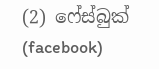(2) ෆේස්බුක් (facebook)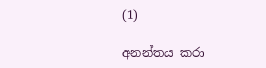(1)

අනන්තය කරා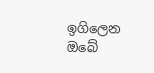ඉගිලෙන ඔබේ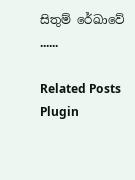සිතුම් රේඛාවේ ......

Related Posts Plugin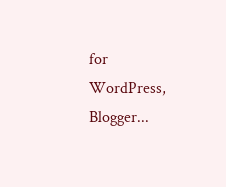for WordPress, Blogger...